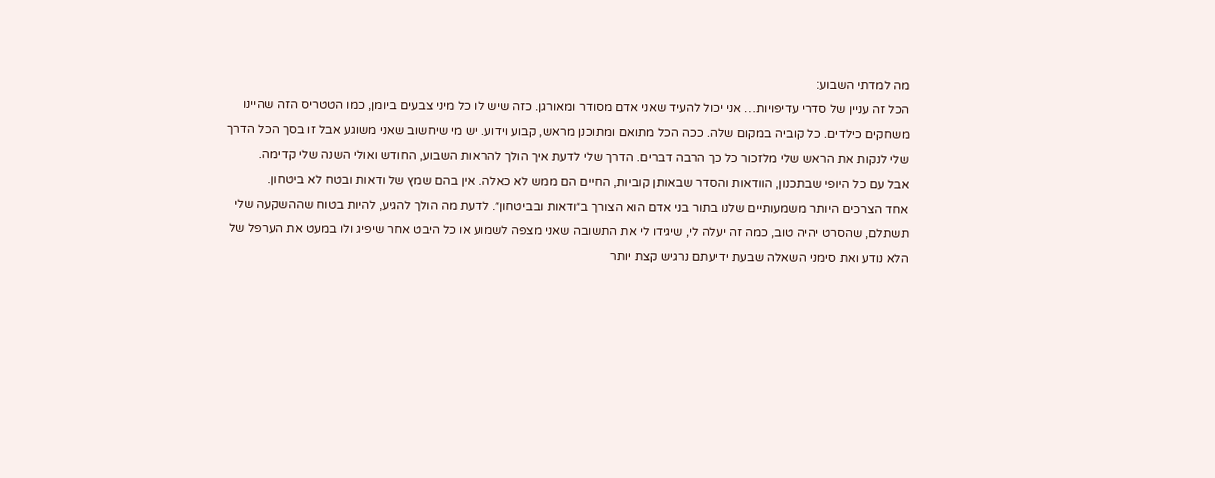מה למדתי השבוע:
הכל זה עניין של סדרי עדיפויות… אני יכול להעיד שאני אדם מסודר ומאורגן. כזה שיש לו כל מיני צבעים ביומן, כמו הטטריס הזה שהיינו משחקים כילדים. כל קוביה במקום שלה. ככה הכל מתואם ומתוכנן מראש, קבוע וידוע. יש מי שיחשוב שאני משוגע אבל זו בסך הכל הדרך שלי לנקות את הראש שלי מלזכור כל כך הרבה דברים. הדרך שלי לדעת איך הולך להראות השבוע, החודש ואולי השנה שלי קדימה.
אבל עם כל היופי שבתכנון, הוודאות והסדר שבאותן קוביות, החיים הם ממש לא כאלה. אין בהם שמץ של ודאות ובטח לא ביטחון.
אחד הצרכים היותר משמעותיים שלנו בתור בני אדם הוא הצורך ב״ודאות ובביטחון״. לדעת מה הולך להגיע, להיות בטוח שההשקעה שלי תשתלם, שהסרט יהיה טוב, כמה זה יעלה לי, שיגידו לי את התשובה שאני מצפה לשמוע או כל היבט אחר שיפיג ולו במעט את הערפל של הלא נודע ואת סימני השאלה שבעת ידיעתם נרגיש קצת יותר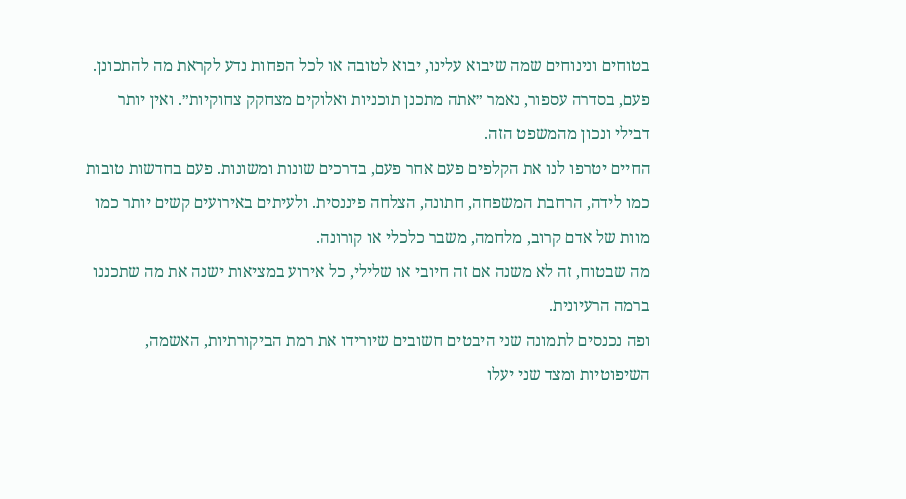בטוחים ונינוחים שמה שיבוא עלינו, יבוא לטובה או לכל הפחות נדע לקראת מה להתכונן.
פעם, בסדרה עספור, נאמר ״אתה מתכנן תוכניות ואלוקים מצחקק צחוקיות״. ואין יותר דבילי ונכון מהמשפט הזה.
החיים יטרפו לנו את הקלפים פעם אחר פעם, בדרכים שונות ומשונות. פעם בחדשות טובות כמו לידה, הרחבת המשפחה, חתונה, הצלחה פיננסית. ולעיתים באירועים קשים יותר כמו מוות של אדם קרוב, מלחמה, משבר כלכלי או קורונה.
מה שבטוח, זה לא משנה אם זה חיובי או שלילי, כל אירוע במציאות ישנה את מה שתכננו ברמה הרעיונית.
ופה נכנסים לתמונה שני היבטים חשובים שיורידו את רמת הביקורתיות, האשמה, השיפוטיות ומצד שני יעלו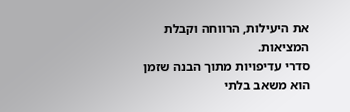את היעילות, הרווחה וקבלת המציאות.
סדרי עדיפויות מתוך הבנה שזמן הוא משאב בלתי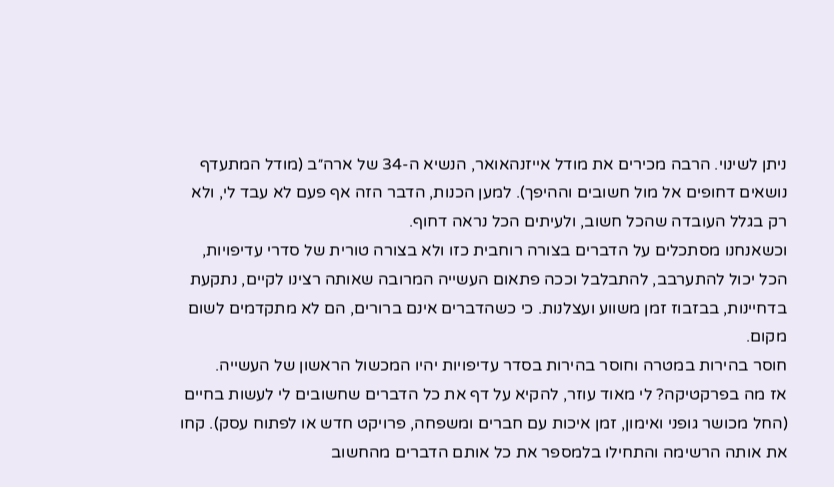ניתן לשינוי. הרבה מכירים את מודל אייזנהאואר, הנשיא ה-34 של ארה״ב (מודל המתעדף נושאים דחופים אל מול חשובים וההיפך). למען הכנות, הדבר הזה אף פעם לא עבד לי, ולא רק בגלל העובדה שהכל חשוב, ולעיתים הכל נראה דחוף.
וכשאנחנו מסתכלים על הדברים בצורה רוחבית כזו ולא בצורה טורית של סדרי עדיפויות, הכל יכול להתערבב, להתבלבל וככה פתאום העשייה המרובה שאותה רצינו לקיים, נתקעת בדחיינות, בבזבוז זמן משווע ועצלנות. כי כשהדברים אינם ברורים, הם לא מתקדמים לשום מקום.
חוסר בהירות במטרה וחוסר בהירות בסדר עדיפויות יהיו המכשול הראשון של העשייה.
אז מה בפרקטיקה? לי מאוד עוזר, להקיא על דף את כל הדברים שחשובים לי לעשות בחיים (החל מכושר גופני ואימון, זמן איכות עם חברים ומשפחה, פרויקט חדש או לפתוח עסק). קחו את אותה הרשימה והתחילו בלמספר את כל אותם הדברים מהחשוב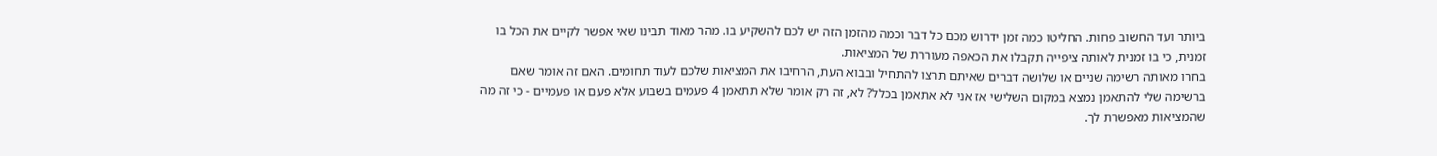ביותר ועד החשוב פחות. החליטו כמה זמן ידרוש מכם כל דבר וכמה מהזמן הזה יש לכם להשקיע בו. מהר מאוד תבינו שאי אפשר לקיים את הכל בו זמנית, כי בו זמנית לאותה ציפייה תקבלו את הכאפה מעוררת של המציאות.
בחרו מאותה רשימה שניים או שלושה דברים שאיתם תרצו להתחיל ובבוא העת, הרחיבו את המציאות שלכם לעוד תחומים. האם זה אומר שאם ברשימה שלי להתאמן נמצא במקום השלישי אז אני לא אתאמן בכלל? לא, זה רק אומר שלא תתאמן 4 פעמים בשבוע אלא פעם או פעמיים - כי זה מה שהמציאות מאפשרת לך.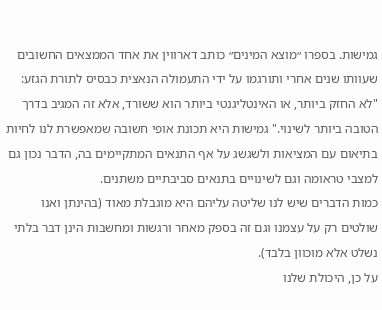גמישות. בספרו ״מוצא המינים״ כותב דארווין את אחד הממצאים החשובים שעוותו שנים אחרי ותורגמו על ידי התעמולה הנאצית כבסיס לתורת הגזע: "לא החזק ביותר, או האינטליגנטי ביותר הוא ששורד, אלא זה המגיב בדרך הטובה ביותר לשינוי." גמישות היא תכונת אופי חשובה שמאפשרת לנו לחיות בתיאום עם המציאות ולשגשג על אף התנאים המתקיימים בה, הדבר נכון גם למצבי טראומה וגם לשינויים בתנאים סביבתיים משתנים.
כמות הדברים שיש לנו שליטה עליהם היא מוגבלת מאוד (בהינתן ואנו שולטים רק על עצמנו וגם זה בספק מאחר ורגשות ומחשבות הינן דבר בלתי נשלט אלא מוכוון בלבד).
על כן, היכולת שלנו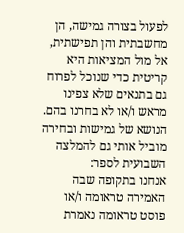לפעול בצורה גמישה, הן מחשבתית והן תפישתית, אל מול המציאות היא קריטית כדי שנוכל לפרוח גם בתנאים שלא צפינו מראש ו/או לא בחרנו בהם.
הנושא של גמישות ובחירה מוביל אותי גם להמלצה השבועית לספר:
אנחנו בתקופה שבה האמירה טראומה ו/או פוסט טראומה נאמרת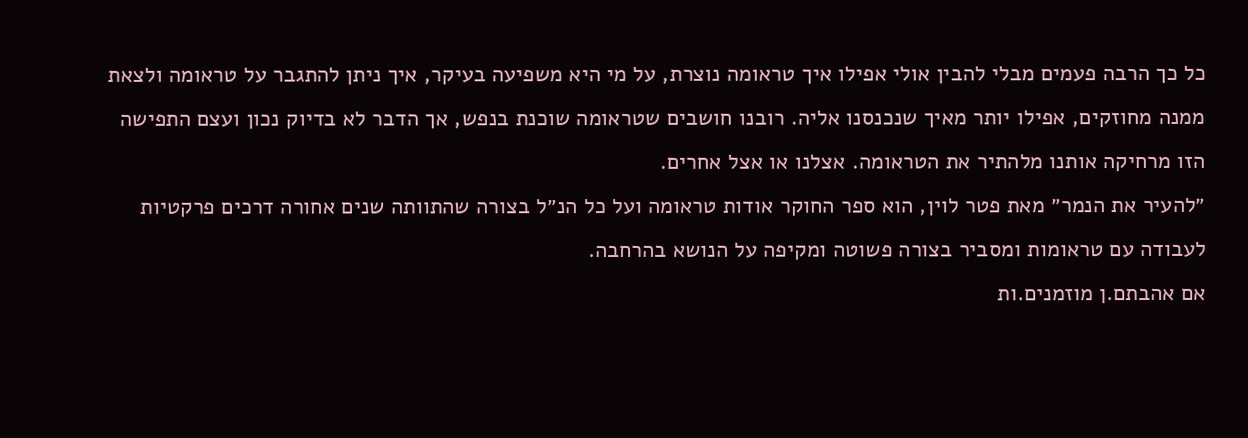כל כך הרבה פעמים מבלי להבין אולי אפילו איך טראומה נוצרת, על מי היא משפיעה בעיקר, איך ניתן להתגבר על טראומה ולצאת ממנה מחוזקים, אפילו יותר מאיך שנכנסנו אליה. רובנו חושבים שטראומה שוכנת בנפש, אך הדבר לא בדיוק נכון ועצם התפישה הזו מרחיקה אותנו מלהתיר את הטראומה. אצלנו או אצל אחרים.
״להעיר את הנמר״ מאת פטר לוין, הוא ספר החוקר אודות טראומה ועל כל הנ״ל בצורה שהתוותה שנים אחורה דרכים פרקטיות לעבודה עם טראומות ומסביר בצורה פשוטה ומקיפה על הנושא בהרחבה.
אם אהבתם.ן מוזמנים.ות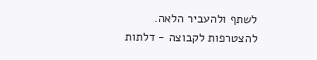לשתף ולהעביר הלאה. להצטרפות לקבוצה - דלתות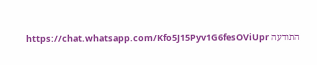התודעה https://chat.whatsapp.com/Kfo5J15Pyv1G6fesOViUpr